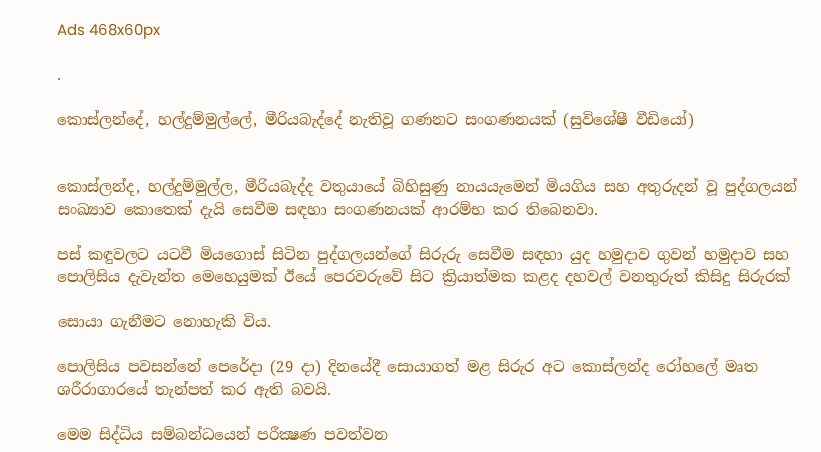Ads 468x60px

.

කොස්‌ලන්දේ, හල්දුම්මුල්ලේ, මීරියබැද්දේ නැතිවූ ගණනට සංගණනයක්‌ (සුවිශේෂී වීඩියෝ)


කොස්‌ලන්ද, හල්දුම්මුල්ල, මීරියබැද්ද වතුයායේ බිහිසුණු නායයැමෙන් මියගිය සහ අතුරුදන් වූ පුද්ගලයන් සංඛ්‍යාව කොතෙක්‌ දැයි සෙවීම සඳහා සංගණනයක්‌ ආරම්භ කර තිබෙනවා.

පස්‌ කඳුවලට යටවී මියගොස්‌ සිටින පුද්ගලයන්ගේ සිරුරු සෙවීම සඳහා යුද හමුදාව ගුවන් හමුදාව සහ පොලිසිය දැවැන්ත මෙහෙයුමක්‌ ඊයේ පෙරවරුවේ සිට ක්‍රියාත්මක කළද දහවල් වනතුරුත් කිසිදු සිරුරක්‌

සොයා ගැනීමට නොහැකි විය.

පොලිසිය පවසන්නේ පෙරේදා (29 දා) දිනයේදී සොයාගත් මළ සිරුර අට කොස්‌ලන්ද රෝහලේ මෘත ශරීරාගාරයේ තැන්පත් කර ඇති බවයි.

මෙම සිද්ධිය සම්බන්ධයෙන් පරීක්‍ෂණ පවත්වන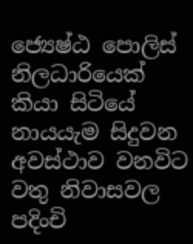ජ්‍යෙෂ්ඨ පොලිස්‌ නිලධාරියෙක්‌ කියා සිටියේ නායයැම සිදුවන අවස්‌ථාව වනවිට වතු නිවාසවල පදිංචි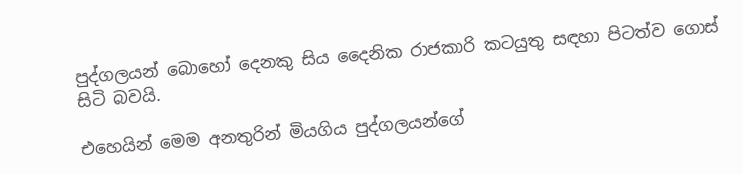පුද්ගලයන් බොහෝ දෙනකු සිය දෛනික රාජකාරි කටයුතු සඳහා පිටත්ව ගොස්‌ සිටි බවයි.

එහෙයින් මෙම අනතුරින් මියගිය පුද්ගලයන්ගේ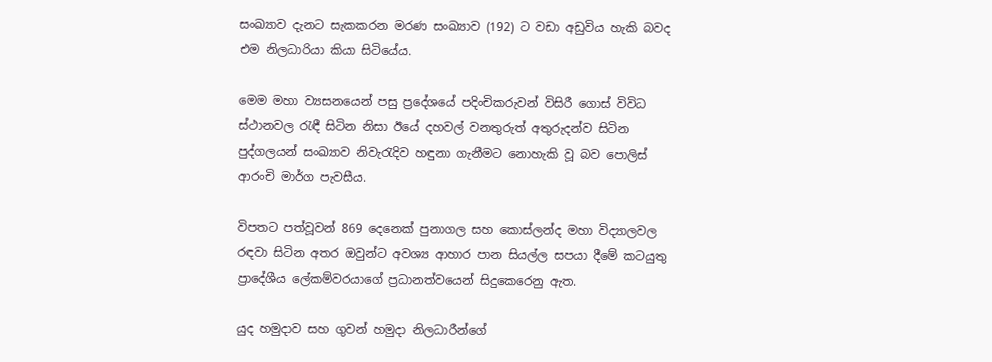සංඛ්‍යාව දැනට සැකකරන මරණ සංඛ්‍යාව (192) ට වඩා අඩුවිය හැකි බවද එම නිලධාරියා කියා සිටියේය.

මෙම මහා ව්‍යසනයෙන් පසු ප්‍රදේශයේ පදිංචිකරුවන් විසිරී ගොස්‌ විවිධ ස්‌ථානවල රැඳී සිටින නිසා ඊයේ දහවල් වනතුරුත් අතුරුදන්ව සිටින පුද්ගලයන් සංඛ්‍යාව නිවැරැදිව හඳුනා ගැනීමට නොහැකි වූ බව පොලිස්‌ ආරංචි මාර්ග පැවසීය.

විපතට පත්වූවන් 869 දෙනෙක්‌ පුනාගල සහ කොස්‌ලන්ද මහා විද්‍යාලවල රඳවා සිටින අතර ඔවුන්ට අවශ්‍ය ආහාර පාන සියල්ල සපයා දීමේ කටයුතු ප්‍රාදේශීය ලේකම්වරයාගේ ප්‍රධානත්වයෙන් සිදුකෙරෙනු ඇත.

යුද හමුදාව සහ ගුවන් හමුදා නිලධාරීන්ගේ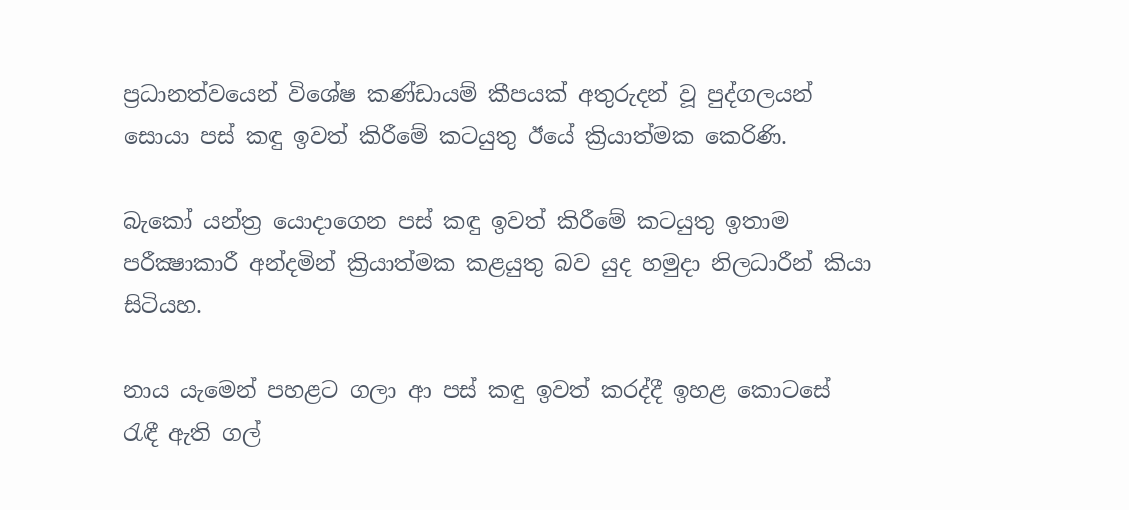ප්‍රධානත්වයෙන් විශේෂ කණ්‌ඩායම් කීපයක්‌ අතුරුදන් වූ පුද්ගලයන් සොයා පස්‌ කඳු ඉවත් කිරීමේ කටයුතු ඊයේ ක්‍රියාත්මක කෙරිණි.

බැකෝ යන්ත්‍ර යොදාගෙන පස්‌ කඳු ඉවත් කිරීමේ කටයුතු ඉතාම පරීක්‍ෂාකාරී අන්දමින් ක්‍රියාත්මක කළයුතු බව යුද හමුදා නිලධාරීන් කියා සිටියහ.

නාය යැමෙන් පහළට ගලා ආ පස්‌ කඳු ඉවත් කරද්දී ඉහළ කොටසේ රැඳී ඇති ගල්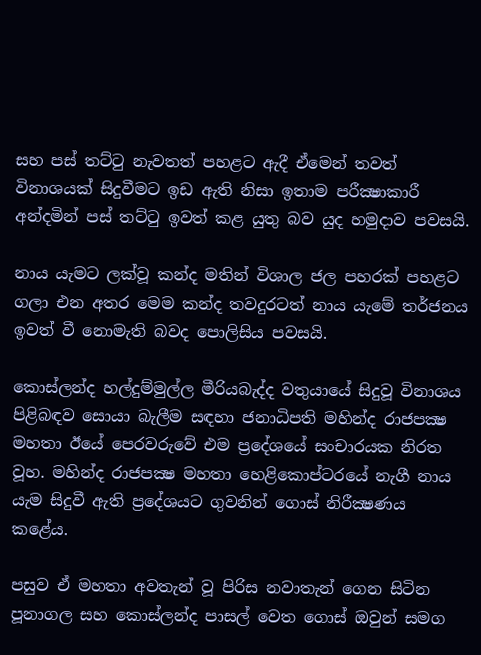සහ පස්‌ තට්‌ටු නැවතත් පහළට ඇදී ඒමෙන් තවත් විනාශයක්‌ සිදුවීමට ඉඩ ඇති නිසා ඉතාම පරීක්‍ෂාකාරී අන්දමින් පස්‌ තට්‌ටු ඉවත් කළ යුතු බව යුද හමුදාව පවසයි.

නාය යැමට ලක්‌වූ කන්ද මතින් විශාල ජල පහරක්‌ පහළට ගලා එන අතර මෙම කන්ද තවදුරටත් නාය යැමේ තර්ජනය ඉවත් වී නොමැති බවද පොලිසිය පවසයි.

කොස්‌ලන්ද හල්දුම්මුල්ල මීරියබැද්ද වතුයායේ සිදුවූ විනාශය පිළිබඳව සොයා බැලීම සඳහා ජනාධිපති මහින්ද රාජපක්‍ෂ මහතා ඊයේ පෙරවරුවේ එම ප්‍රදේශයේ සංචාරයක නිරත වූහ. මහින්ද රාජපක්‍ෂ මහතා හෙළිකොප්ටරයේ නැගී නාය යැම සිදුවී ඇති ප්‍රදේශයට ගුවනින් ගොස්‌ නිරීක්‍ෂණය කළේය.

පසුව ඒ මහතා අවතැන් වූ පිරිස නවාතැන් ගෙන සිටින පූනාගල සහ කොස්‌ලන්ද පාසල් වෙත ගොස්‌ ඔවුන් සමග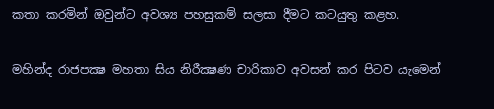කතා කරමින් ඔවුන්ට අවශ්‍ය පහසුකම් සලසා දීමට කටයුතු කළහ.

මහින්ද රාජපක්‍ෂ මහතා සිය නිරීක්‍ෂණ චාරිකාව අවසන් කර පිටව යැමෙන්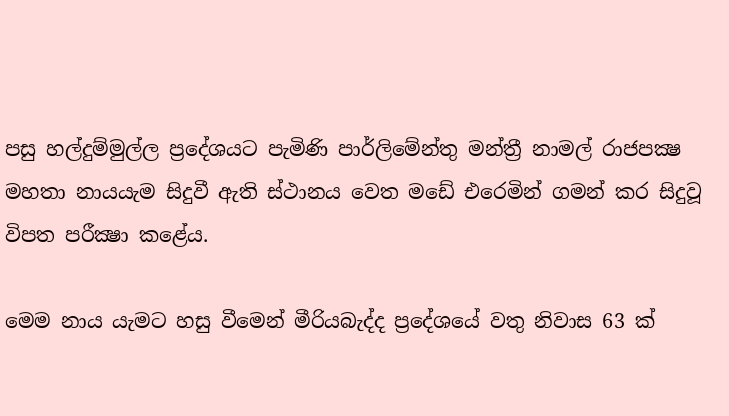පසු හල්දුම්මුල්ල ප්‍රදේශයට පැමිණි පාර්ලිමේන්තු මන්ත්‍රී නාමල් රාජපක්‍ෂ මහතා නායයැම සිදුවී ඇති ස්‌ථානය වෙත මඩේ එරෙමින් ගමන් කර සිදුවූ විපත පරීක්‍ෂා කළේය.

මෙම නාය යැමට හසු වීමෙන් මීරියබැද්ද ප්‍රදේශයේ වතු නිවාස 63 ක්‌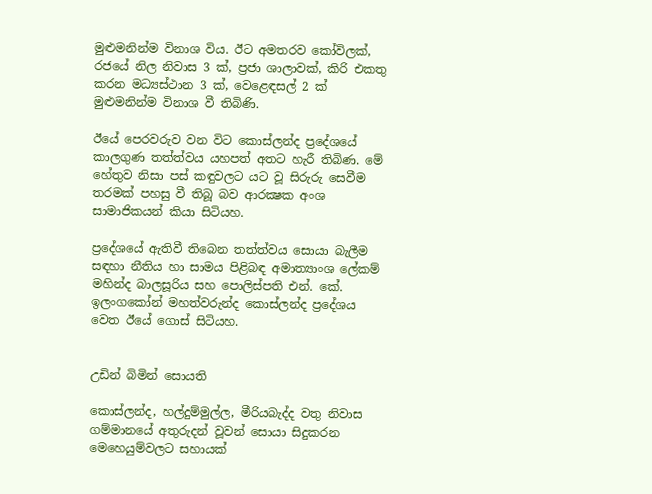මුළුමනින්ම විනාශ විය. ඊට අමතරව කෝවිලක්‌, රජයේ නිල නිවාස 3 ක්‌, ප්‍රජා ශාලාවක්‌, කිරි එකතු කරන මධ්‍යස්‌ථාන 3 ක්‌, වෙළෙඳසල් 2 ක්‌ මුළුමනින්ම විනාශ වී තිබිණි.

ඊයේ පෙරවරුව වන විට කොස්‌ලන්ද ප්‍රදේශයේ කාලගුණ තත්ත්වය යහපත් අතට හැරී තිබිණ. මේ හේතුව නිසා පස්‌ කඳුවලට යට වූ සිරුරු සෙවීම තරමක්‌ පහසු වී තිබූ බව ආරක්‍ෂක අංශ සාමාජිකයන් කියා සිටියහ.

ප්‍රදේශයේ ඇතිවී තිබෙන තත්ත්වය සොයා බැලීම සඳහා නීතිය හා සාමය පිළිබඳ අමාත්‍යාංශ ලේකම් මහින්ද බාලසූරිය සහ පොලිස්‌පති එන්. කේ. ඉලංගකෝන් මහත්වරුන්ද කොස්‌ලන්ද ප්‍රදේශය වෙත ඊයේ ගොස්‌ සිටියහ.


උඩින් බිමින් සොයති

කොස්‌ලන්ද, හල්දුම්මුල්ල, මීරියබැද්ද වතු නිවාස ගම්මානයේ අතුරුදන් වූවන් සොයා සිදුකරන මෙහෙයුම්වලට සහායක්‌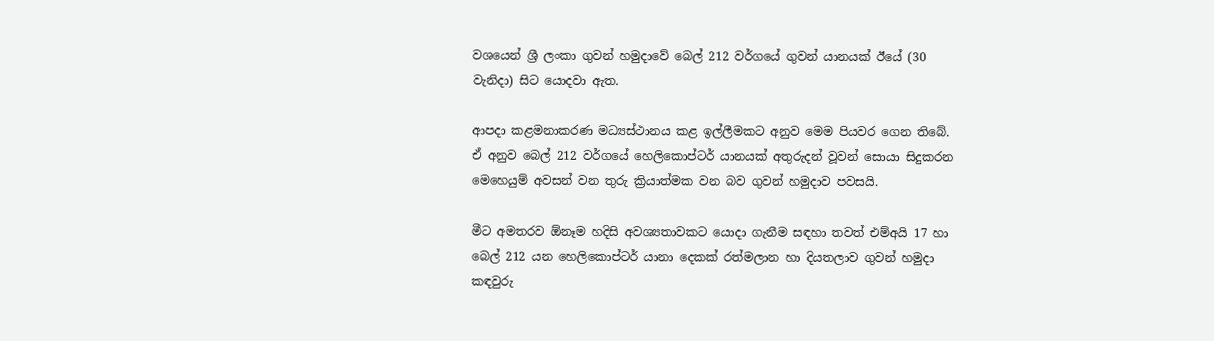වශයෙන් ශ්‍රී ලංකා ගුවන් හමුදාවේ බෙල් 212 වර්ගයේ ගුවන් යානයක්‌ ඊයේ (30 වැනිදා) සිට යොදවා ඇත.

ආපදා කළමනාකරණ මධ්‍යස්‌ථානය කළ ඉල්ලීමකට අනුව මෙම පියවර ගෙන තිබේ. ඒ අනුව බෙල් 212 වර්ගයේ හෙලිකොප්ටර් යානයක්‌ අතුරුදන් වූවන් සොයා සිදුකරන මෙහෙයුම් අවසන් වන තුරු ක්‍රියාත්මක වන බව ගුවන් හමුදාව පවසයි.

මීට අමතරව ඕනෑම හදිසි අවශ්‍යතාවකට යොදා ගැනීම සඳහා තවත් එම්අයි 17 හා බෙල් 212 යන හෙලිකොප්ටර් යානා දෙකක්‌ රත්මලාන හා දියතලාව ගුවන් හමුදා කඳවුරු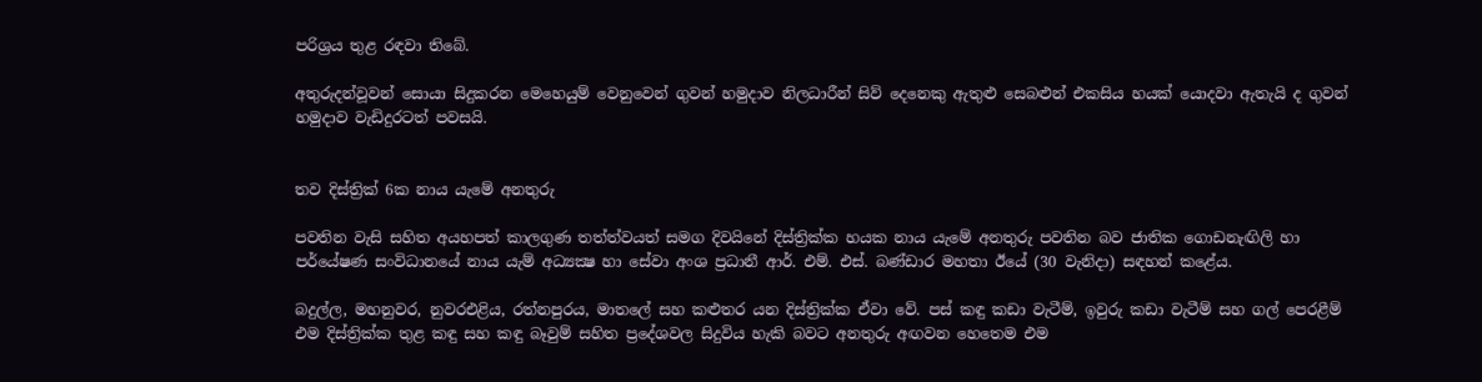පරිශ්‍රය තුළ රඳවා තිබේ.

අතුරුදන්වූවන් සොයා සිදුකරන මෙහෙයුම් වෙනුවෙන් ගුවන් හමුදාව නිලධාරීන් සිව් දෙනෙකු ඇතුළු සෙබළුන් එකසිය හයක්‌ යොදවා ඇතැයි ද ගුවන් හමුදාව වැඩිදුරටත් පවසයි.


තව දිස්‌ත්‍රික්‌ 6ක නාය යැමේ අනතුරු

පවතින වැසි සහිත අයහපත් කාලගුණ තත්ත්වයත් සමග දිවයිනේ දිස්‌ත්‍රික්‌ක හයක නාය යැමේ අනතුරු පවතින බව ජාතික ගොඩනැඟිලි හා පර්යේෂණ සංවිධානයේ නාය යැම් අධ්‍යක්‍ෂ හා සේවා අංශ ප්‍රධානී ආර්. එම්. එස්‌. බණ්‌ඩාර මහතා ඊයේ (30 වැනිදා) සඳහන් කළේය.

බදුල්ල, මහනුවර, නුවරඑළිය, රත්නපුරය, මාතලේ සහ කළුතර යන දිස්‌ත්‍රික්‌ක ඒවා වේ. පස්‌ කඳු කඩා වැටීම්, ඉවුරු කඩා වැටීම් සහ ගල් පෙරළීම් එම දිස්‌ත්‍රික්‌ක තුළ කඳු සහ කඳු බෑවුම් සහිත ප්‍රදේශවල සිදුවිය හැකි බවට අනතුරු අඟවන හෙතෙම එම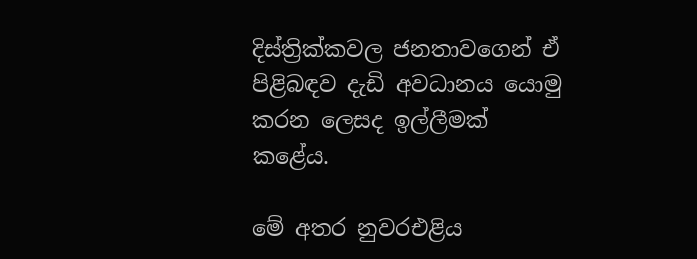දිස්‌ත්‍රික්‌කවල ජනතාවගෙන් ඒ පිළිබඳව දැඩි අවධානය යොමු කරන ලෙසද ඉල්ලීමක්‌ කළේය.

මේ අතර නුවරඑළිය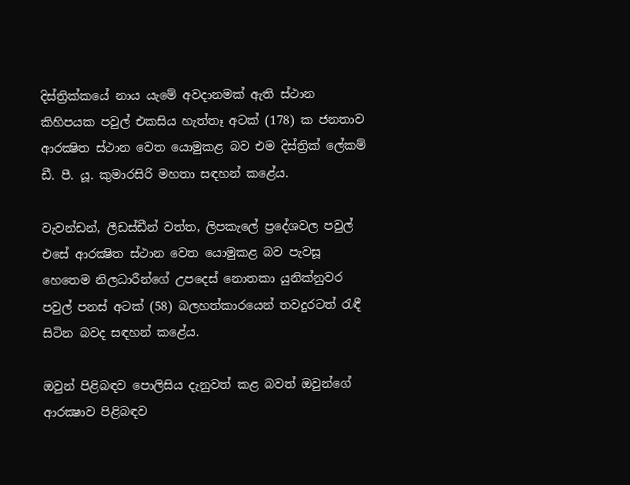දිස්‌ත්‍රික්‌කයේ නාය යැමේ අවදානමක්‌ ඇති ස්‌ථාන කිහිපයක පවුල් එකසිය හැත්තෑ අටක්‌ (178) ක ජනතාව ආරක්‍ෂිත ස්‌ථාන වෙත යොමුකළ බව එම දිස්‌ත්‍රික්‌ ලේකම් ඩී. පී. යූ. කුමාරසිරි මහතා සඳහන් කළේය.

වැවන්ඩන්, ලීඩස්‌ඩීන් වත්ත, ලිපකැලේ ප්‍රදේශවල පවුල් එසේ ආරක්‍ෂිත ස්‌ථාන වෙත යොමුකළ බව පැවසූ හෙතෙම නිලධාරීන්ගේ උපදෙස්‌ නොතකා යුනික්‌නුවර පවුල් පනස්‌ අටක්‌ (58) බලහත්කාරයෙන් තවදුරටත් රැඳී සිටින බවද සඳහන් කළේය.

ඔවුන් පිළිබඳව පොලිසිය දැනුවත් කළ බවත් ඔවුන්ගේ ආරක්‍ෂාව පිළිබඳව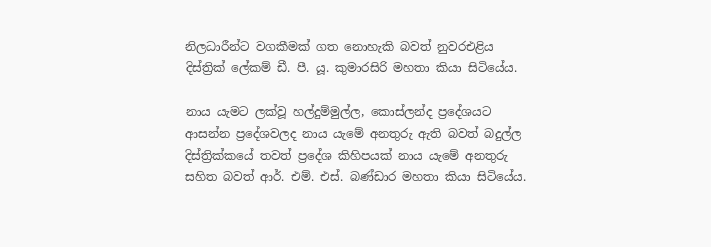නිලධාරීන්ට වගකීමක්‌ ගත නොහැකි බවත් නුවරඑළිය දිස්‌ත්‍රික්‌ ලේකම් ඩී. පී. යූ. කුමාරසිරි මහතා කියා සිටියේය.

නාය යැමට ලක්‌වූ හල්දුම්මුල්ල, කොස්‌ලන්ද ප්‍රදේශයට ආසන්න ප්‍රදේශවලද නාය යැමේ අනතුරු ඇති බවත් බදුල්ල දිස්‌ත්‍රික්‌කයේ තවත් ප්‍රදේශ කිහිපයක්‌ නාය යැමේ අනතුරු සහිත බවත් ආර්. එම්. එස්‌. බණ්‌ඩාර මහතා කියා සිටියේය.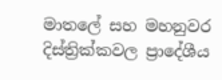මාතලේ සහ මහනුවර දිස්‌ත්‍රික්‌කවල ප්‍රාදේශීය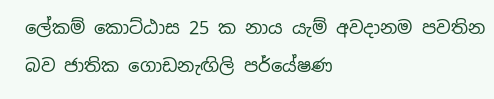ලේකම් කොට්‌ඨාස 25 ක නාය යැම් අවදානම පවතින බව ජාතික ගොඩනැඟිලි පර්යේෂණ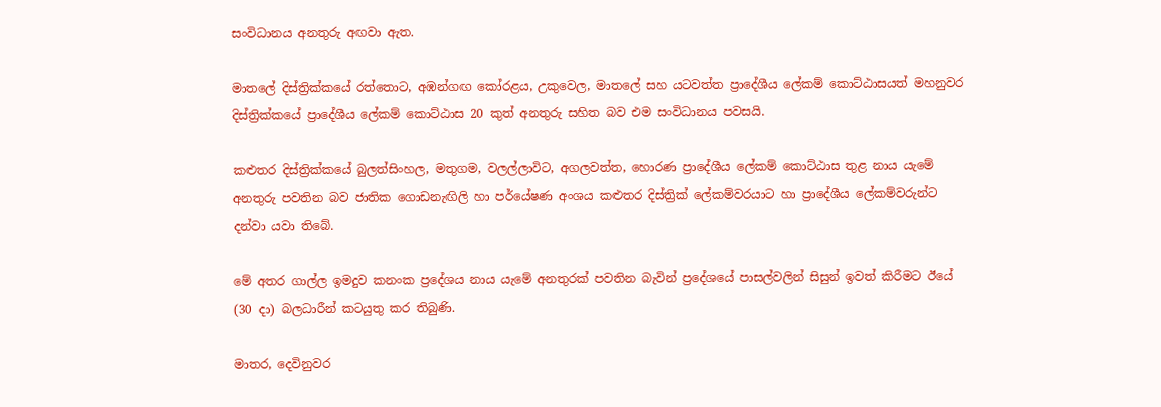සංවිධානය අනතුරු අඟවා ඇත.

මාතලේ දිස්‌ත්‍රික්‌කයේ රත්තොට, අඹන්ගඟ කෝරළය, උකුවෙල, මාතලේ සහ යටවත්ත ප්‍රාදේශීය ලේකම් කොට්‌ඨාසයත් මහනුවර දිස්‌ත්‍රික්‌කයේ ප්‍රාදේශීය ලේකම් කොට්‌ඨාස 20 කුත් අනතුරු සහිත බව එම සංවිධානය පවසයි.

කළුතර දිස්‌ත්‍රික්‌කයේ බුලත්සිංහල, මතුගම, වලල්ලාවිට, අගලවත්ත, හොරණ ප්‍රාදේශීය ලේකම් කොට්‌ඨාස තුළ නාය යැමේ අනතුරු පවතින බව ජාතික ගොඩනැඟිලි හා පර්යේෂණ අංශය කළුතර දිස්‌ත්‍රික්‌ ලේකම්වරයාට හා ප්‍රාදේශීය ලේකම්වරුන්ට දන්වා යවා තිබේ.

මේ අතර ගාල්ල ඉමදුව කනංක ප්‍රදේශය නාය යැමේ අනතුරක්‌ පවතින බැවින් ප්‍රදේශයේ පාසල්වලින් සිසුන් ඉවත් කිරීමට ඊයේ (30 දා) බලධාරීන් කටයුතු කර තිබුණි.

මාතර, දෙවිනුවර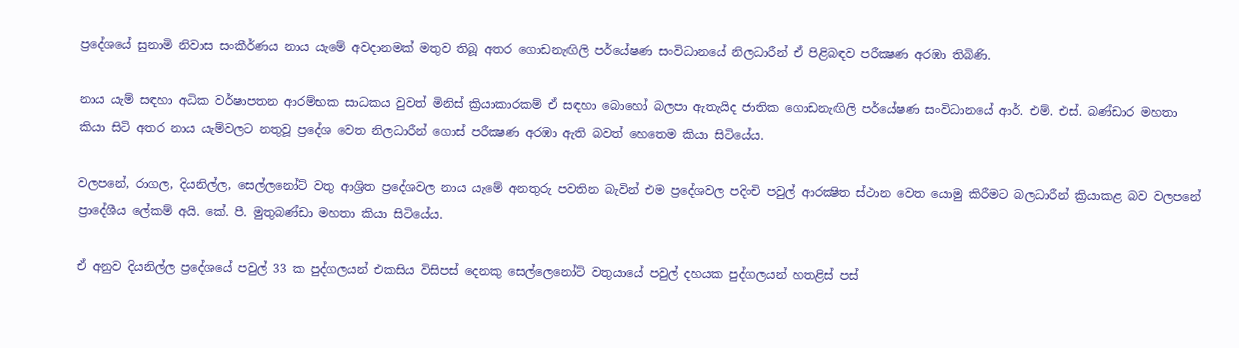ප්‍රදේශයේ සුනාමි නිවාස සංකීර්ණය නාය යැමේ අවදානමක්‌ මතුව තිබූ අතර ගොඩනැඟිලි පර්යේෂණ සංවිධානයේ නිලධාරීන් ඒ පිළිබඳව පරීක්‍ෂණ අරඹා තිබිණි.

නාය යැම් සඳහා අධික වර්ෂාපතන ආරම්භක සාධකය වුවත් මිනිස්‌ ක්‍රියාකාරකම් ඒ සඳහා බොහෝ බලපා ඇතැයිද ජාතික ගොඩනැඟිලි පර්යේෂණ සංවිධානයේ ආර්. එම්. එස්‌. බණ්‌ඩාර මහතා කියා සිටි අතර නාය යැම්වලට නතුවූ ප්‍රදේශ වෙත නිලධාරීන් ගොස්‌ පරීක්‍ෂණ අරඹා ඇති බවත් හෙතෙම කියා සිටියේය.

වලපනේ, රාගල, දියනිල්ල, සෙල්ලනෝට්‌ වතු ආශ්‍රිත ප්‍රදේශවල නාය යැමේ අනතුරු පවතින බැවින් එම ප්‍රදේශවල පදිංචි පවුල් ආරක්‍ෂිත ස්‌ථාන වෙත යොමු කිරීමට බලධාරීන් ක්‍රියාකළ බව වලපනේ ප්‍රාදේශීය ලේකම් අයි. කේ. පී. මුතුබණ්‌ඩා මහතා කියා සිටියේය.

ඒ අනුව දියනිල්ල ප්‍රදේශයේ පවුල් 33 ක පුද්ගලයන් එකසිය විසිපස්‌ දෙනකු සෙල්ලෙනෝට්‌ වතුයායේ පවුල් දහයක පුද්ගලයන් හතළිස්‌ පස්‌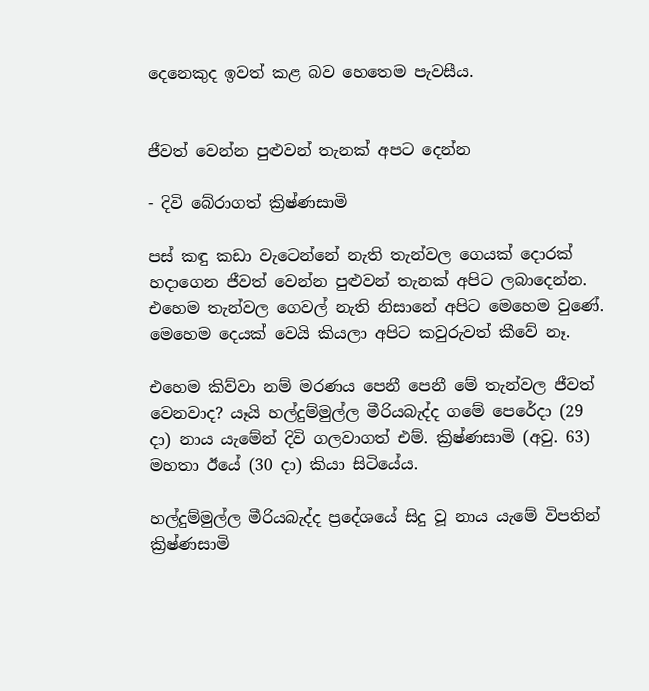දෙනෙකුද ඉවත් කළ බව හෙතෙම පැවසීය.


ජීවත් වෙන්න පුළුවන් තැනක්‌ අපට දෙන්න

- දිවි බේරාගත් ක්‍රිෂ්ණසාමි

පස්‌ කඳු කඩා වැටෙන්නේ නැති තැන්වල ගෙයක්‌ දොරක්‌ හදාගෙන ජීවත් වෙන්න පුළුවන් තැනක්‌ අපිට ලබාදෙන්න. එහෙම තැන්වල ගෙවල් නැති නිසානේ අපිට මෙහෙම වුණේ. මෙහෙම දෙයක්‌ වෙයි කියලා අපිට කවුරුවත් කීවේ නෑ.

එහෙම කිව්වා නම් මරණය පෙනී පෙනී මේ තැන්වල ජීවත් වෙනවාද? යෑයි හල්දුම්මුල්ල මීරියබැද්ද ගමේ පෙරේදා (29 දා) නාය යැමේන් දිවි ගලවාගත් එම්. ක්‍රිෂ්ණසාමි (අවු. 63) මහතා ඊයේ (30 දා) කියා සිටියේය.

හල්දුම්මුල්ල මීරියබැද්ද ප්‍රදේශයේ සිදු වූ නාය යැමේ විපතින් ක්‍රිෂ්ණසාමි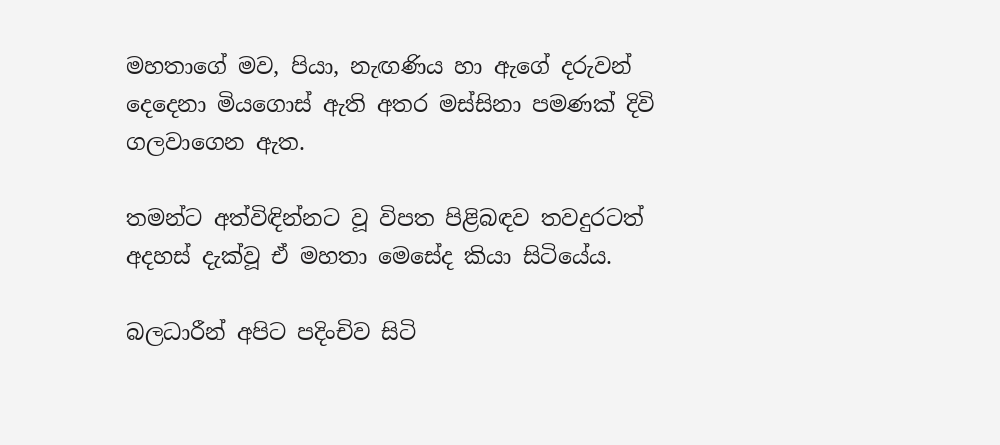මහතාගේ මව, පියා, නැඟණිය හා ඇගේ දරුවන් දෙදෙනා මියගොස්‌ ඇති අතර මස්‌සිනා පමණක්‌ දිවි ගලවාගෙන ඇත.

තමන්ට අත්විඳින්නට වූ විපත පිළිබඳව තවදුරටත් අදහස්‌ දැක්‌වූ ඒ මහතා මෙසේද කියා සිටියේය.

බලධාරීන් අපිට පදිංචිව සිටි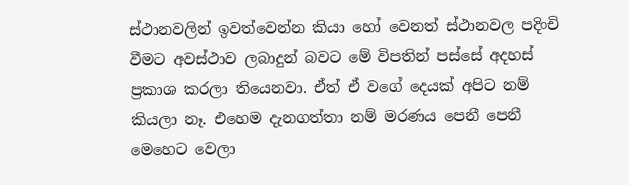ස්‌ථානවලින් ඉවත්වෙන්න කියා හෝ වෙනත් ස්‌ථානවල පදිංචි වීමට අවස්‌ථාව ලබාදුන් බවට මේ විපතින් පස්‌සේ අදහස්‌ ප්‍රකාශ කරලා තියෙනවා. ඒත් ඒ වගේ දෙයක්‌ අපිට නම් කියලා නෑ. එහෙම දැනගත්තා නම් මරණය පෙනී පෙනී මෙහෙට වෙලා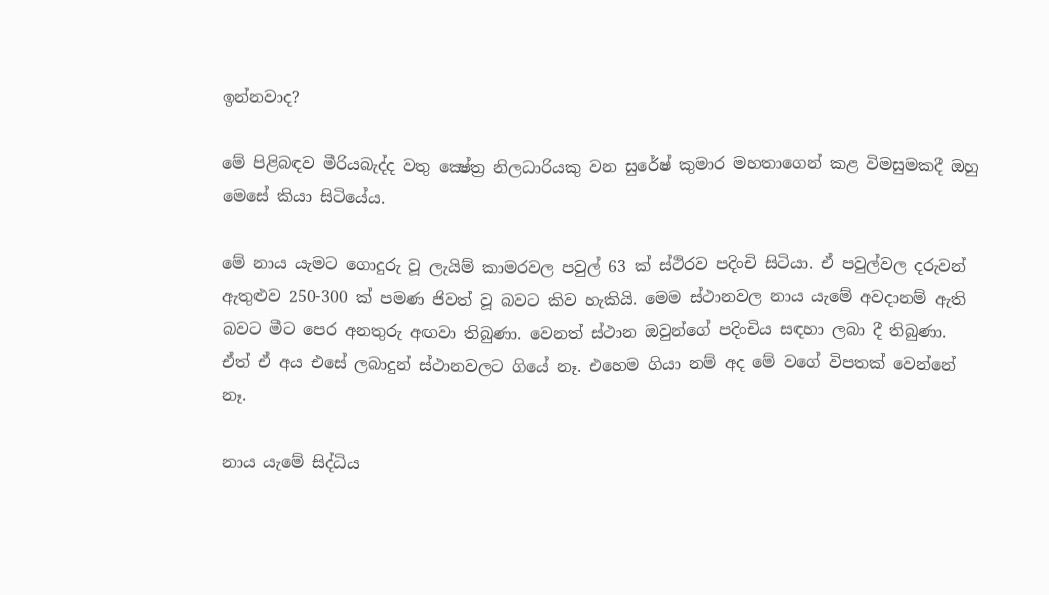ඉන්නවාද?

මේ පිළිබඳව මීරියබැද්ද වතු ක්‍ෂේත්‍ර නිලධාරියකු වන සුරේෂ් කුමාර මහතාගෙන් කළ විමසුමකදී ඔහු මෙසේ කියා සිටියේය.

මේ නාය යැමට ගොදුරු වූ ලැයිම් කාමරවල පවුල් 63 ක්‌ ස්‌ථිරව පදිංචි සිටියා. ඒ පවුල්වල දරුවන් ඇතුළුව 250-300 ක්‌ පමණ ජිවත් වූ බවට කිව හැකියි. මෙම ස්‌ථානවල නාය යැමේ අවදානම් ඇති බවට මීට පෙර අනතුරු අඟවා තිබුණා. වෙනත් ස්‌ථාන ඔවුන්ගේ පදිංචිය සඳහා ලබා දී තිබුණා. ඒත් ඒ අය එසේ ලබාදුන් ස්‌ථානවලට ගියේ නෑ. එහෙම ගියා නම් අද මේ වගේ විපතක්‌ වෙන්නේ නෑ.

නාය යැමේ සිද්ධිය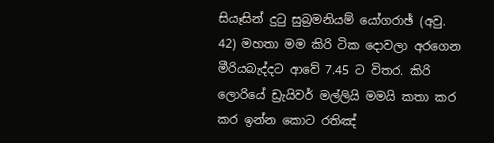සියෑසින් දුටු සුබ්‍රමනියම් යෝගරාඡ් (අවු. 42) මහතා මම කිරි ටික දොවලා අරගෙන මීරියබැද්දට ආවේ 7.45 ට විතර. කිරි ලොරියේ ඩ්‍රැයිවර් මල්ලියි මමයි කතා කර කර ඉන්න කොට රතිඤ්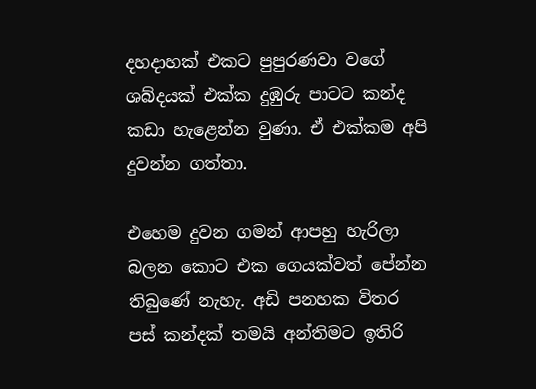දහදාහක්‌ එකට පුපුරණවා වගේ ශබ්දයක්‌ එක්‌ක දුඹුරු පාටට කන්ද කඩා හැළෙන්න වුණා. ඒ එක්‌කම අපි දුවන්න ගත්තා.

එහෙම දුවන ගමන් ආපහු හැරිලා බලන කොට එක ගෙයක්‌වත් පේන්න තිබුණේ නැහැ. අඩි පනහක විතර පස්‌ කන්දක්‌ තමයි අන්තිමට ඉතිරි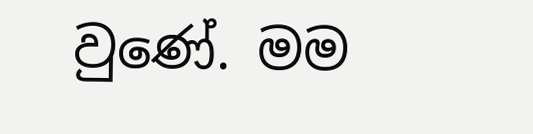වුණේ. මම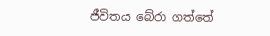ජීවිතය බේරා ගත්තේ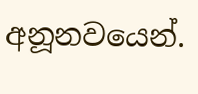අනූනවයෙන්.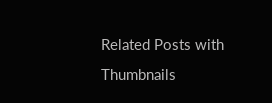Related Posts with Thumbnails